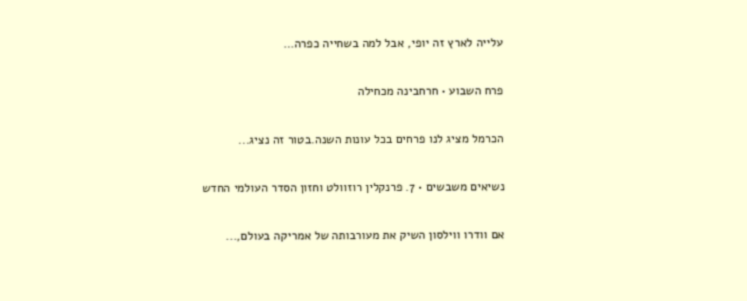עלייה לארץ זה יופי, אבל למה בשחייה כפרה…

פרח השבוע • חרחבינה מכחילה

הכרמל מציג לנו פרחים בכל עונות השנה.בטור זה נציג...

נשיאים משבשים • 7. פרנקלין רוזוולט וחזון הסדר העולמי החדש

אם וודרו ווילסון השיק את מעורבותה של אמריקה בעולם,...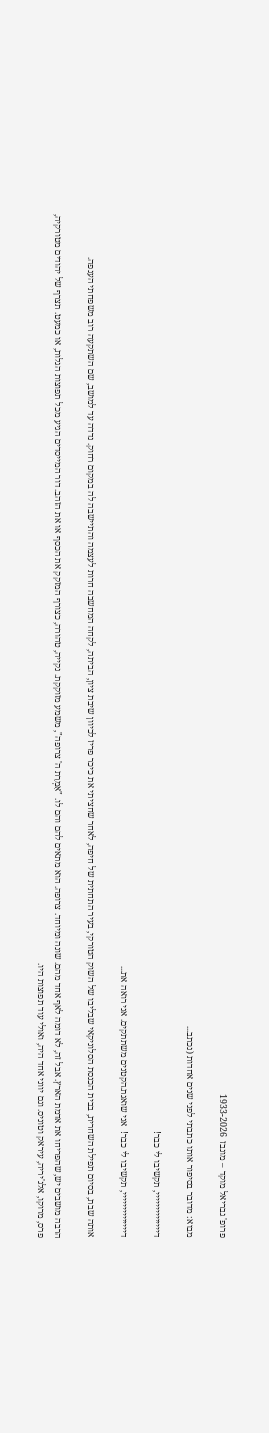פרופ' גבריאל מוקד – מונבז  1933-2026

מבוא: מדובר בסיפור אותו כתבתי לפני שנים אחדות (נכתב...

דיייייייייייייי, תקשיבו לי כבר!

דיייייייייייייי, תקשיבו לי כבר!  אני שואגת.הקטנים משתתקים. אני רואה את...

אותה שבת, בסיום תפילת השחרית, בבית הכנסת הסלוניקאי שבליבו של השוק הטורקי, בעיר התחתית של חיפה, לאחר שחציתי את כיכר פריז לכיוון שיבת ציון, הביתה, לקחה המחשבה חרות לעצמה והתיישבה לה במקום רחוק. נדדה עד למושב, שם השתקעה רוב משפחתי הענפה.

הרבה מושבים יש, שהפריחו את אדמת הארץ. אבל זה, לא דומה לאף אחד מהם. שונה ומיוחד. צרופה. הוא מתאים להם והם לו. "אִמְרַת ה' צרופה", משמע מזוקקת. נקייה, טהורה, כצורף המזקק את הכסף או את הזהב. דור המייסדים הגיע מכל תפוצות הגלות, או כמעט. תצרף של יהודים מטורקיה, פרס, מרוקו, אלג'יריה, עיראק וטוניס. וגם יווני אחד היה, ואולי עוד תפוצות היו.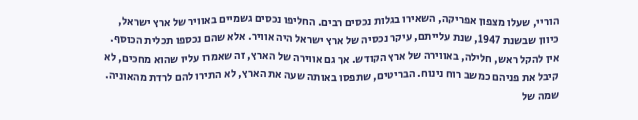הוריי, שעלו מצפון אפריקה, השאירו בגלות נכסים רבים. החליפו נכסים גשמיים באוויר של ארץ ישראל, כיוון שבשנת 1947, שנת עלייתם, עיקר נכסיה של ארץ ישראל היה אוויר. אלא שהם נכספו תכלית הכוסף. אין להקל ראש, חלילה, באווירה של ארץ הקודש. אך גם אווירה של הארץ, זה שאמרו עליו שהוא מחכים, לא קיבל את פניהם כמשב רוח נינוח. הבריטים, שתפסו באותה שעה את הארץ, לא התירו להם לרדת מהאוניה. שמה של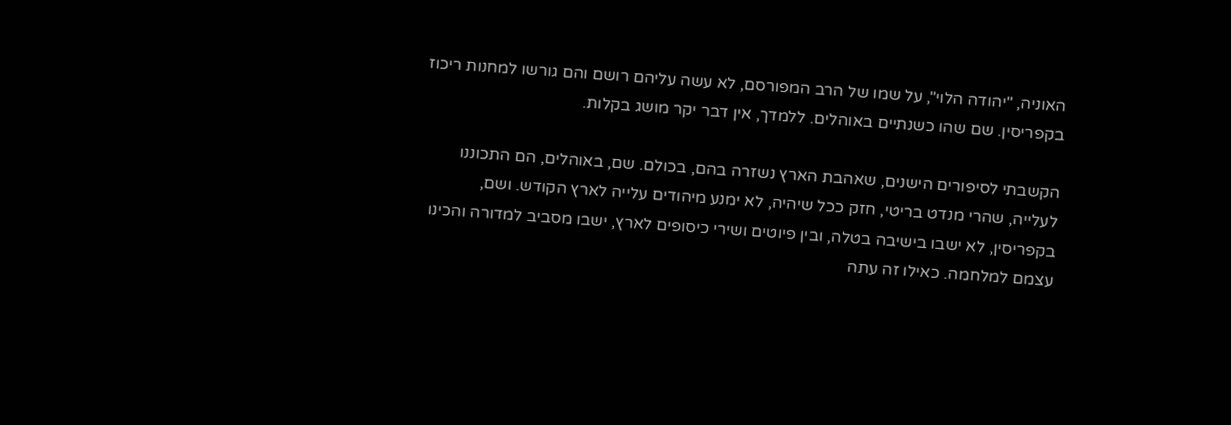האוניה, "יהודה הלוי", על שמו של הרב המפורסם, לא עשה עליהם רושם והם גורשו למחנות ריכוז בקפריסין. שם שהו כשנתיים באוהלים. ללמדך, אין דבר יקר מושג בקלות.

הקשבתי לסיפורים הישנים, שאהבת הארץ נשזרה בהם, בכולם. שם, באוהלים, הם התכוננו לעלייה, שהרי מנדט בריטי, חזק ככל שיהיה, לא ימנע מיהודים עלייה לארץ הקודש. ושם, בקפריסין, לא ישבו בישיבה בטלה, ובין פיוטים ושירי כיסופים לארץ, ישבו מסביב למדורה והכינו עצמם למלחמה. כאילו זה עתה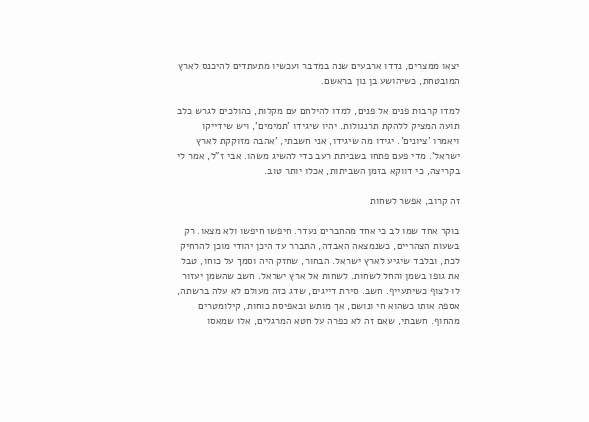יצאו ממצרים, נדדו ארבעים שנה במדבר ועכשיו מתעתדים להיכנס לארץ המובטחת, כשיהושע בן נון בראשם.

למדו קרבות פנים אל פנים, למדו להילחם עם מקלות, כהולכים לגרש כלב תועה המציק ללהקת תרנגולות. יהיו שיגידו 'תמימים', ויש שידייקו ויאמרו 'ציונים'. יגידו מה שיגידו, אני חשבתי, 'אהבה מזוקקת לארץ ישראל'. מדי פעם פתחו בשביתת רעב כדי להשיג משהו. אבי ז"ל, אמר לי בקריצה, כי דווקא בזמן השביתות, אכלו יותר טוב.

זה קרוב, אפשר לשחות

בוקר אחד שמו לב כי אחד מהחברים נעדר. חיפשו חיפשו ולא מצאו. רק בשעות הצהריים, כשנמצאה האבדה, התברר עד היכן יהודי מוכן להרחיק לכת, ובלבד שיגיע לארץ ישראל. הבחור, שחזק היה וסמך על כוחו, טבל את גופו בשמן והחל לשחות. לשחות אל ארץ ישראל. חשב שהשמן יעזור לו לצוף כשיתעייף. חשב. סירת דייגים, שדג כזה מעולם לא עלה ברשתה, אספה אותו כשהוא חי ונושם, אך מותש ובאפיסת כוחות, קילומטרים מהחוף. חשבתי, שאם זה לא כפרה על חטא המרגלים, אלו שמאסו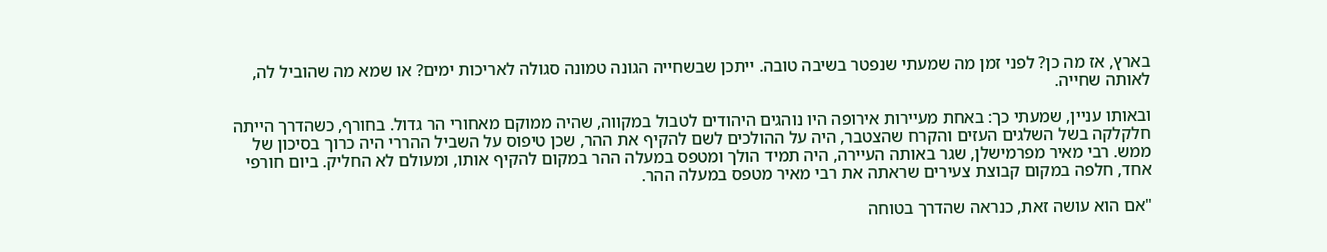בארץ, אז מה כן? לפני זמן מה שמעתי שנפטר בשיבה טובה. ייתכן שבשחייה הגונה טמונה סגולה לאריכות ימים? או שמא מה שהוביל לה, לאותה שחייה.

ובאותו עניין, שמעתי כך: באחת מעיירות אירופה היו נוהגים היהודים לטבול במקווה, שהיה ממוקם מאחורי הר גדול. בחורף, כשהדרך הייתה חלקלקה בשל השלגים העזים והקרח שהצטבר, היה על ההולכים לשם להקיף את ההר, שכן טיפוס על השביל ההררי היה כרוך בסיכון של ממש. רבי מאיר מפרמישלן, שגר באותה העיירה, היה תמיד הולך ומטפס במעלה ההר במקום להקיף אותו, ומעולם לא החליק. ביום חורפי אחד, חלפה במקום קבוצת צעירים שראתה את רבי מאיר מטפס במעלה ההר.

"אם הוא עושה זאת, כנראה שהדרך בטוחה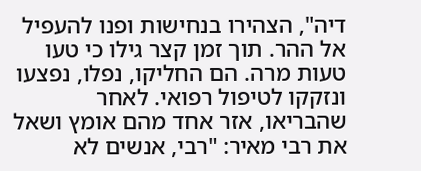דיה", הצהירו בנחישות ופנו להעפיל אל ההר. תוך זמן קצר גילו כי טעו טעות מרה. הם החליקו, נפלו, נפצעו ונזקקו לטיפול רפואי. לאחר שהבריאו, אזר אחד מהם אומץ ושאל את רבי מאיר: "רבי, אנשים לא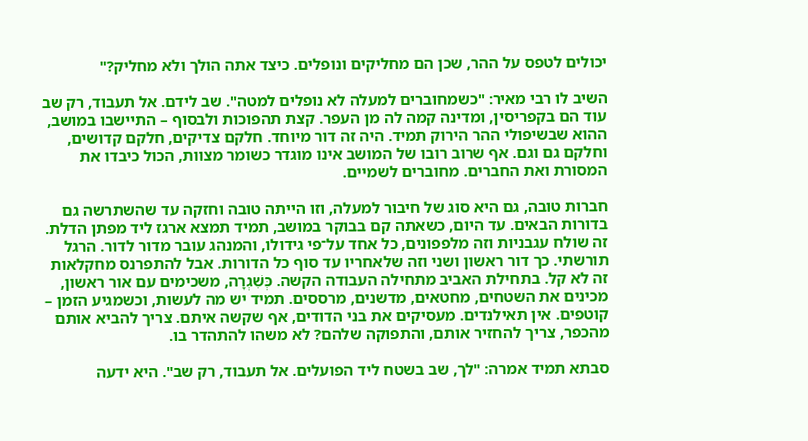יכולים לטפס על ההר, שכן הם מחליקים ונופלים. כיצד אתה הולך ולא מחליק?"

השיב לו רבי מאיר: "כשמחוברים למעלה לא נופלים למטה". שב לידם. אל תעבוד, רק שב עוד הם בקפריסין, ומדינה קמה לה מן העפר. קצת תהפוכות ולבסוף – התיישבו במושב, ההוא שבשיפולי ההר הירוק תמיד. היה זה דור מיוחד. חלקם צדיקים, חלקם קדושים, וחלקם גם וגם. אף שרוב רובו של המושב אינו מוגדר כשומר מצוות, הכול כיבדו את המסורת ואת החברים. מחוברים לשמיים.

חברות טובה, גם היא סוג של חיבור למעלה, וזו הייתה טובה וחזקה עד שהשתרשה גם בדורות הבאים. עד היום, כשאתה קם בבוקר במושב, תמיד תמצא ארגז ליד מפתן הדלת. זה שולח עגבניות וזה מלפפונים, כל אחד על־פי גידולו, והמנהג עובר מדור לדור. הרגל תורשתי. כך דור ראשון ושני וזה שלאחריו עד סוף כל הדורות. אבל להתפרנס מחקלאות זה לא קל. בתחילת האביב מתחילה העבודה הקשה. כְּשִׁגְרָה, משכימים עם אור ראשון, מכינים את השטחים, מחטאים, מדשנים, מרססים. תמיד יש מה לעשות, וכשמגיע הזמן – קוטפים. אין תאילנדים. מעסיקים את בני הדודים, אף שקשה איתם. צריך להביא אותם מהכפר, צריך להחזיר אותם, והתפוקה שלהם? לא משהו להתהדר בו.

סבתא תמיד אמרה: "לך, שב בשטח ליד הפועלים. אל תעבוד, רק שב". היא ידעה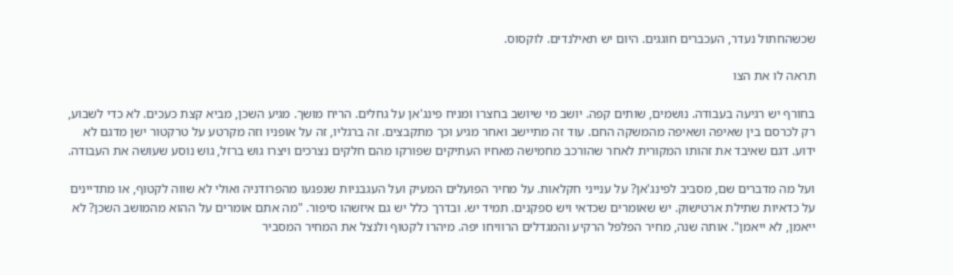שכשהחתול נעדר, העכברים חוגגים. היום יש תאילנדים. לוקסוס.

תראה לו את הצו

בחורף יש רגיעה בעבודה. נושמים, שותים קפה. יושב מי שיושב בחצרו ומניח פינג'אן על גחלים. הריח מושך. מגיע השכן, מביא קצת כעכים. לא כדי לשבוע, רק לכרסם בין שאיפה ושאיפה מהמשקה החם. עוד זה מתיישב ואחר מגיע וכך מתקבצים. זה ברגליו, זה על אופניו וזה מקרטע על טרקטור ישן מדגם לא ידוע. דגם שאיבד את זהותו המקורית לאחר שהורכב מחמישה מאחיו העתיקים שפורקו מהם חלקים נצרכים ויצרו גוש ברזל, גוש נוסע שעושה את העבודה.

ועל מה מדברים שם, מסביב לפינג'אן? על ענייני חקלאות. על מחיר הפועלים המעיק ועל העגבניות שנפגעו מהפרודניה ואולי לא שווה לקטוף, או מתדיינים על כדאיות שתילת ארטישוק. יש שאומרים שכדאי ויש ספקנים. תמיד יש. ובדרך כלל יש גם איזשהו סיפור. "מה אתם אומרים על ההוא מהמושב השכן? לא ייאמן, לא ייאמן". אותה שנה, מחיר הפלפל הרקיע והמגדלים הרוויחו יפה. מיהרו לקטוף ולנצל את המחיר המסביר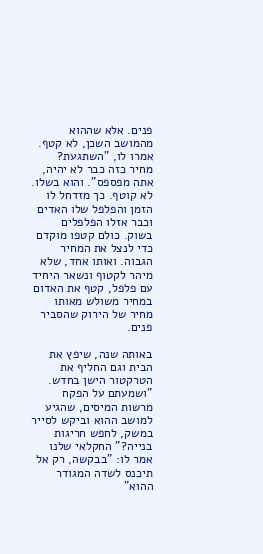פנים. אלא שההוא מהמושב השכן, לא קטף. אמרו לו, "השתגעת? מחיר כזה כבר לא יהיה, אתה מפספס". והוא בשלו. לא קוטף. כך מזדחל לו הזמן והפלפל שלו האדים וכבר אזלו הפלפלים בשוק. כולם קטפו מוקדם כדי לנצל את המחיר הגבוה. ואותו אחד, שלא מיהר לקטוף ונשאר היחיד עם פלפל, קטף את האדום במחיר משולש מאותו מחיר של הירוק שהסביר פנים.

באותה שנה, שיפץ את הבית וגם החליף את הטרקטור הישן בחדש. "ושמעתם על הפקח מרשות המיסים, שהגיע למושב ההוא וביקש לסייר במשק, לחפש חריגות בנייה?" החקלאי שלנו אמר לו: "בבקשה, רק אל תיכנס לשדה המגודר ההוא"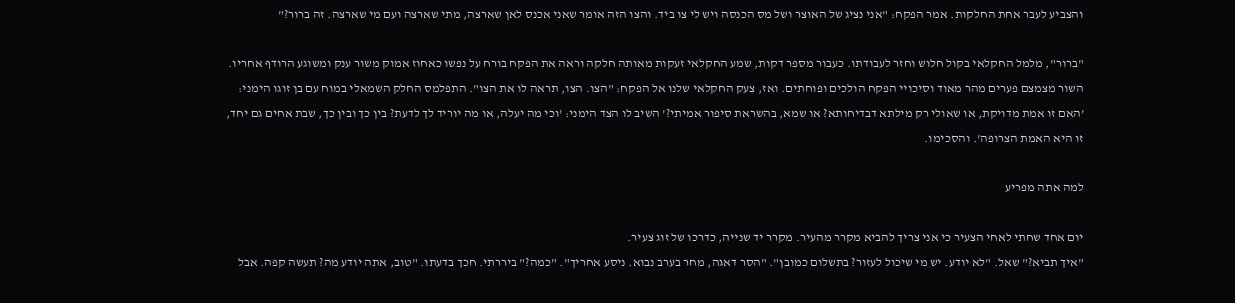והצביע לעבר אחת החלקות. אמר הפקח: "אני נציג של האוצר ושל מס הכנסה ויש לי צו ביד. והצו הזה אומר שאני אכנס לאן שארצה, מתי שארצה ועם מי שארצה. זה ברור?"

"ברור", מלמל החקלאי בקול חלוש וחזר לעבודתו. כעבור מספר דקות, שמע החקלאי זעקות מאותה חלקה וראה את הפקח בורח על נפשו כאחוז אמוק משור ענק ומשוגע הרודף אחריו. השור מצמצם פערים מהר מאוד וסיכויי הפקח הולכים ופוחתים. ואז, צעק החקלאי שלנו אל הפקח: "הצו. הצו, תראה לו את הצו". התפלמס החלק השמאלי במוח עם בן זוגו הימני: 'האם זו אמת מדויקת, או שאולי רק מילתא דבדיחותא? או שמא, בהשראת סיפור אמיתי?' השיב לו הצד הימני: 'וכי מה יעלה, או מה יוריד לך לדעת? בין כך ובין כך, שבת אחים גם יחד, זו היא האמת הצרופה'. והסכימו.

למה אתה מפריע

יום אחד שחתי לאחי הצעיר כי אני צריך להביא מקרר מהעיר. מקרר יד שנייה, כדרכו של זוג צעיר.
"איך תביא?" שאל. "לא יודע. יש מי שיכול לעזור? בתשלום כמובן". "הסר דאגה, מחר בערב נבוא. ניסע אחריך". "כמה?" ביררתי. חכך בדעתו. "טוב, אתה יודע מה? תעשה קפה. אבל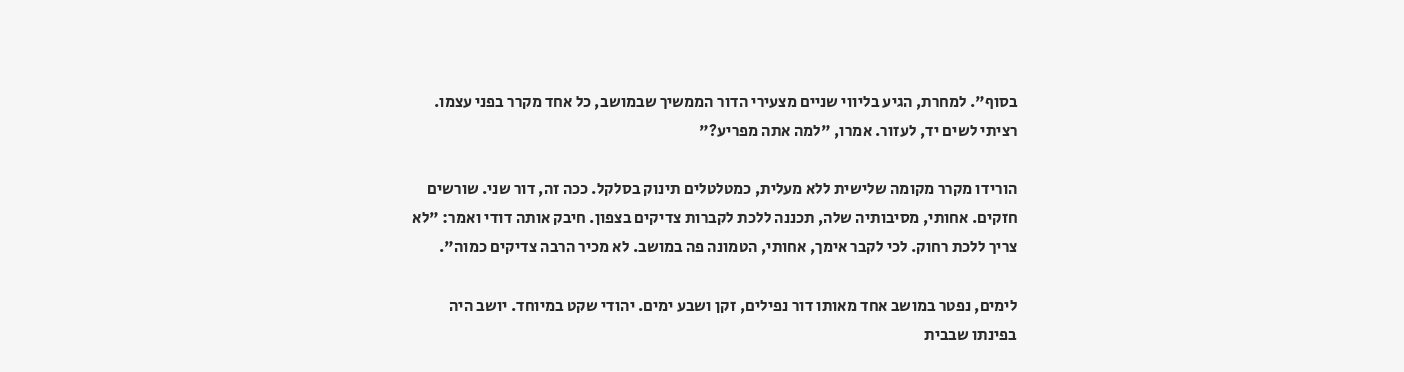בסוף". למחרת, הגיע בליווי שניים מצעירי הדור הממשיך שבמושב, כל אחד מקרר בפני עצמו. רציתי לשים יד, לעזור. אמרו, "למה אתה מפריע?"

הורידו מקרר מקומה שלישית ללא מעלית, כמטלטלים תינוק בסלקל. ככה זה, דור שני. שורשים חזקים. אחותי, מסיבותיה שלה, תכננה ללכת לקברות צדיקים בצפון. חיבק אותה דודי ואמר: "לא צריך ללכת רחוק. לכי לקבר אימך, אחותי, הטמונה פה במושב. לא מכיר הרבה צדיקים כמוה".

לימים, נפטר במושב אחד מאותו דור נפילים, זקן ושבע ימים. יהודי שקט במיוחד. יושב היה בפינתו שבבית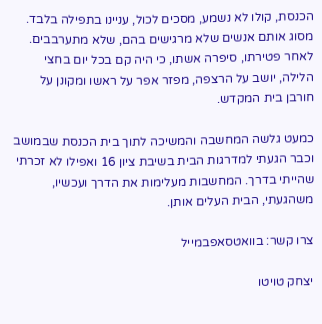הכנסת, קולו לא נשמע, מסכים לכול, עניינו בתפילה בלבד. מסוג אותם אנשים שלא מרגישים בהם, שלא מתערבבים. לאחר פטירתו, סיפרה אשתו, כי היה קם בכל יום בחצי הלילה, יושב על הרצפה, מפזר אפר על ראשו ומקונן על חורבן בית המקדש.

כמעט גלשה המחשבה והמשיכה לתוך בית הכנסת שבמושב וכבר הגעתי למדרגות הבית בשיבת ציון 16 ואפילו לא זכרתי שהייתי בדרך. המחשבות מעלימות את הדרך ועכשיו, משהגעתי, הבית העלים אותן.

צרו קשר: בוואטסאפבמייל

יצחק טויטו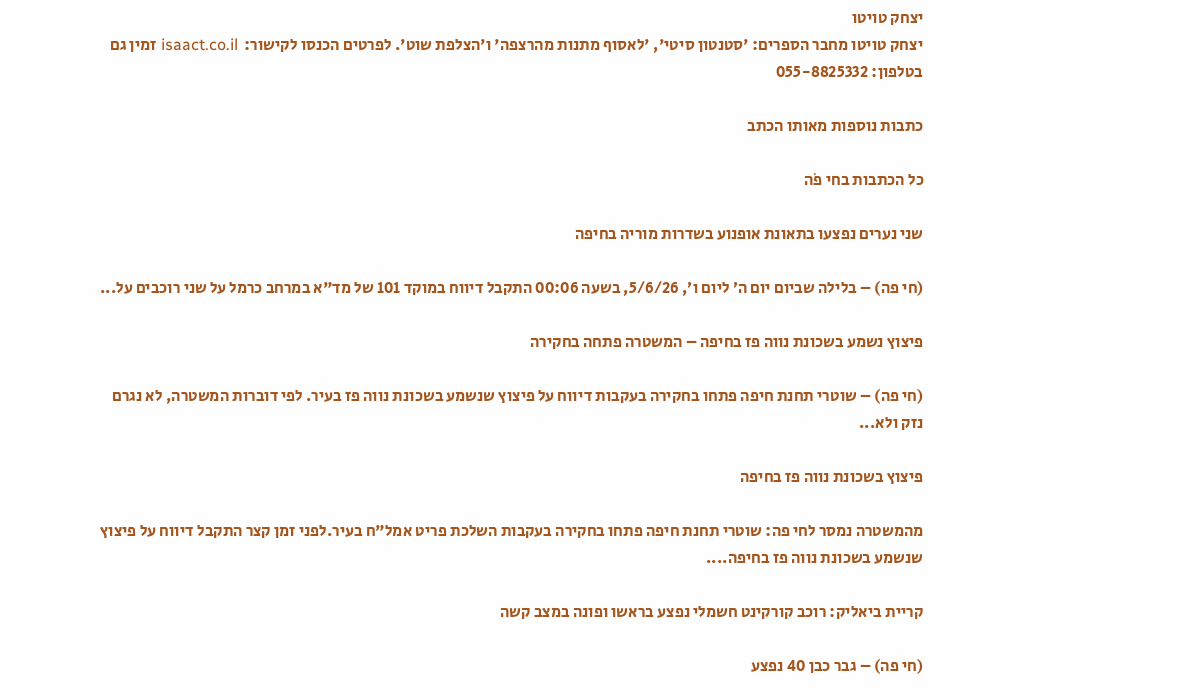יצחק טויטו
יצחק טויטו מחבר הספרים: 'סטנטון סיטי', 'לאסוף מתנות מהרצפה' ו'הצלפת שוט'. לפרטים הכנסו לקישור:  isaact.co.il זמין גם בטלפון: 055-8825332

כתבות נוספות מאותו הכתב

כל הכתבות בחי פֹה

שני נערים נפצעו בתאונת אופנוע בשדרות מוריה בחיפה

(חי פה) – בלילה שביום יום ה׳ ליום ו׳, 5/6/26, בשעה 00:06 התקבל דיווח במוקד 101 של מד"א במרחב כרמל על שני רוכבים על...

פיצוץ נשמע בשכונת נווה פז בחיפה – המשטרה פתחה בחקירה

(חי פה) – שוטרי תחנת חיפה פתחו בחקירה בעקבות דיווח על פיצוץ שנשמע בשכונת נווה פז בעיר. לפי דוברות המשטרה, לא נגרם נזק ולא...

פיצוץ בשכונת נווה פז בחיפה

מהמשטרה נמסר לחי פה: שוטרי תחנת חיפה פתחו בחקירה בעקבות השלכת פריט אמל"ח בעיר.לפני זמן קצר התקבל דיווח על פיצוץ שנשמע בשכונת נווה פז בחיפה....

קריית ביאליק: רוכב קורקינט חשמלי נפצע בראשו ופונה במצב קשה

(חי פה) – גבר כבן 40 נפצע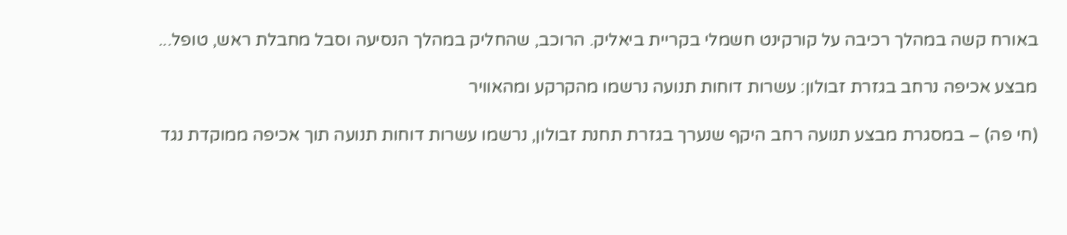באורח קשה במהלך רכיבה על קורקינט חשמלי בקריית ביאליק. הרוכב, שהחליק במהלך הנסיעה וסבל מחבלת ראש, טופל...

מבצע אכיפה נרחב בגזרת זבולון: עשרות דוחות תנועה נרשמו מהקרקע ומהאוויר

(חי פה) – במסגרת מבצע תנועה רחב היקף שנערך בגזרת תחנת זבולון, נרשמו עשרות דוחות תנועה תוך אכיפה ממוקדת נגד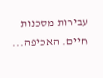עבירות מסכנות חיים. האכיפה...